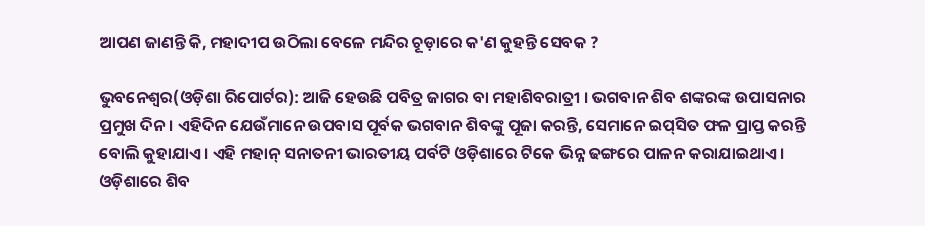ଆପଣ ଜାଣନ୍ତି କି, ମହାଦୀପ ଉଠିଲା ବେଳେ ମନ୍ଦିର ଚୂଡ଼ାରେ କ'ଣ କୁହନ୍ତି ସେବକ ?

ଭୁବନେଶ୍ୱର(ଓଡ଼ିଶା ରିପୋର୍ଟର): ଆଜି ହେଉଛି ପବିତ୍ର ଜାଗର ବା ମହାଶିବରାତ୍ରୀ । ଭଗବାନ ଶିବ ଶଙ୍କରଙ୍କ ଉପାସନାର ପ୍ରମୁଖ ଦିନ। ଏହିଦିନ ଯେଉଁମାନେ ଉପବାସ ପୂର୍ବକ ଭଗବାନ ଶିବଙ୍କୁ ପୂଜା କରନ୍ତି, ସେମାନେ ଇପ୍‍ସିତ ଫଳ ପ୍ରାପ୍ତ କରନ୍ତି ବୋଲି କୁହାଯାଏ। ଏହି ମହାନ୍‍ ସନାତନୀ ଭାରତୀୟ ପର୍ବଟି ଓଡ଼ିଶାରେ ଟିକେ ଭିନ୍ନ ଢଙ୍ଗରେ ପାଳନ କରାଯାଇଥାଏ। ଓଡ଼ିଶାରେ ଶିବ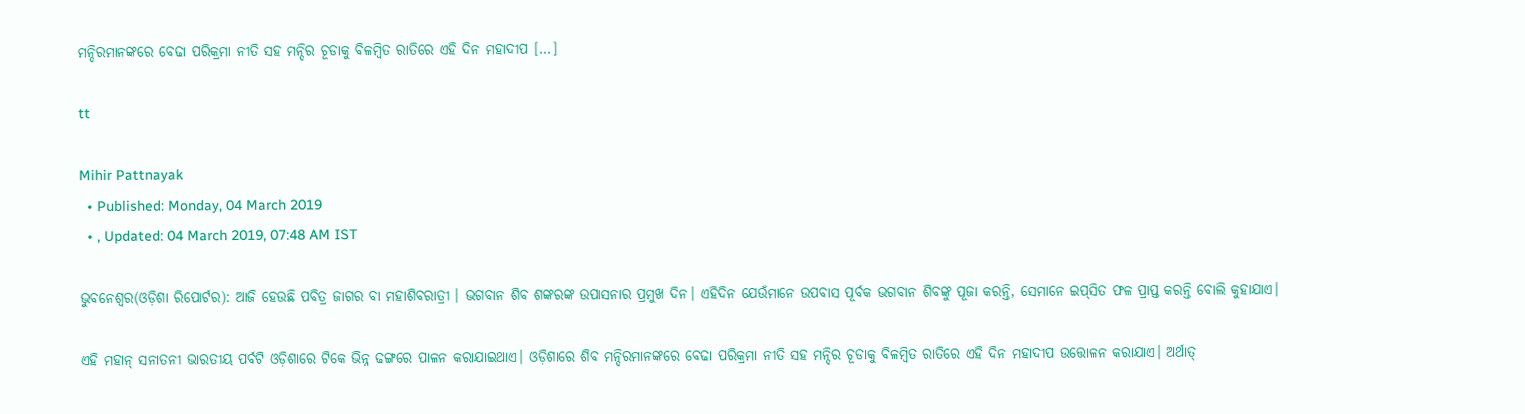ମନ୍ଦିରମାନଙ୍କରେ ବେଢା ପରିକ୍ରମା ନୀତି ସହ ମନ୍ଦିର ଚୂଡାକୁ ବିଳମ୍ବିତ ରାତିରେ ଏହି ଦିନ ମହାଦୀପ […]

tt

Mihir Pattnayak
  • Published: Monday, 04 March 2019
  • , Updated: 04 March 2019, 07:48 AM IST

ଭୁବନେଶ୍ୱର(ଓଡ଼ିଶା ରିପୋର୍ଟର): ଆଜି ହେଉଛି ପବିତ୍ର ଜାଗର ବା ମହାଶିବରାତ୍ରୀ । ଭଗବାନ ଶିବ ଶଙ୍କରଙ୍କ ଉପାସନାର ପ୍ରମୁଖ ଦିନ। ଏହିଦିନ ଯେଉଁମାନେ ଉପବାସ ପୂର୍ବକ ଭଗବାନ ଶିବଙ୍କୁ ପୂଜା କରନ୍ତି, ସେମାନେ ଇପ୍‍ସିତ ଫଳ ପ୍ରାପ୍ତ କରନ୍ତି ବୋଲି କୁହାଯାଏ।

ଏହି ମହାନ୍‍ ସନାତନୀ ଭାରତୀୟ ପର୍ବଟି ଓଡ଼ିଶାରେ ଟିକେ ଭିନ୍ନ ଢଙ୍ଗରେ ପାଳନ କରାଯାଇଥାଏ। ଓଡ଼ିଶାରେ ଶିବ ମନ୍ଦିରମାନଙ୍କରେ ବେଢା ପରିକ୍ରମା ନୀତି ସହ ମନ୍ଦିର ଚୂଡାକୁ ବିଳମ୍ବିତ ରାତିରେ ଏହି ଦିନ ମହାଦୀପ ଉତ୍ତୋଳନ କରାଯାଏ। ଅର୍ଥାତ୍‌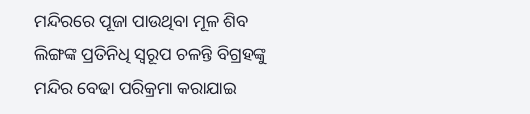ମନ୍ଦିରରେ ପୂଜା ପାଉଥିବା ମୂଳ ଶିବ ଲିଙ୍ଗଙ୍କ ପ୍ରତିନିଧି ସ୍ୱରୂପ ଚଳନ୍ତି ବିଗ୍ରହଙ୍କୁ ମନ୍ଦିର ବେଢା ପରିକ୍ରମା କରାଯାଇ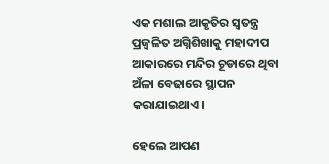ଏକ ମଶାଲ ଆକୃତିର ସ୍ୱତନ୍ତ୍ର ପ୍ରଜ୍ୱଳିତ ଅଗ୍ନିଶିଖାକୁ ମହାଦୀପ ଆକାରରେ ମନ୍ଦିର ଚୂଡାରେ ଥିବା ଅଁଳା ବେଢାରେ ସ୍ଥାପନ କରାଯାଇଥାଏ।

ହେଲେ ଆପଣ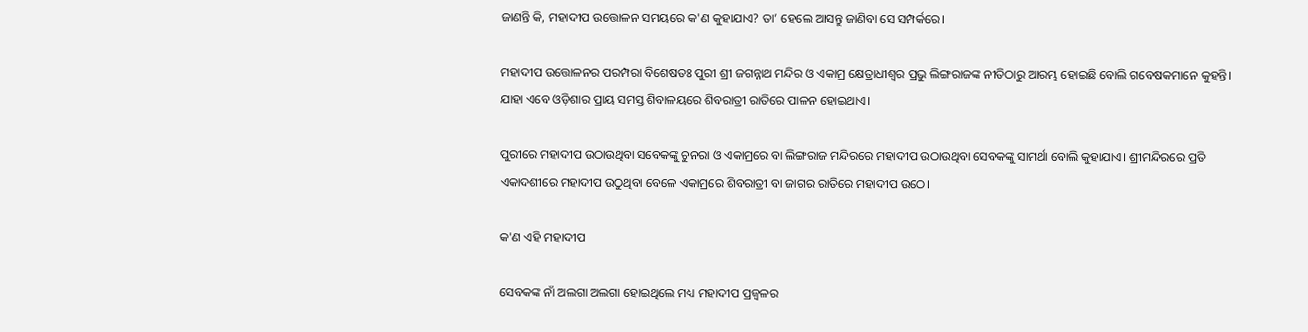ଜାଣନ୍ତି କି, ମହାଦୀପ ଉତ୍ତୋଳନ ସମୟରେ କ'ଣ କୁହାଯାଏ? ତା’ ହେଲେ ଆସନ୍ତୁ ଜାଣିବା ସେ ସମ୍ପର୍କରେ।

ମହାଦୀପ ଉତ୍ତୋଳନର ପରମ୍ପରା ବିଶେଷତଃ ପୁରୀ ଶ୍ରୀ ଜଗନ୍ନାଥ ମନ୍ଦିର ଓ ଏକାମ୍ର କ୍ଷେତ୍ରାଧୀଶ୍ୱର ପ୍ରଭୁ ଲିଙ୍ଗରାଜଙ୍କ ନୀତିଠାରୁ ଆରମ୍ଭ ହୋଇଛି ବୋଲି ଗବେଷକମାନେ କୁହନ୍ତି। ଯାହା ଏବେ ଓଡ଼ିଶାର ପ୍ରାୟ ସମସ୍ତ ଶିବାଳୟରେ ଶିବରାତ୍ରୀ ରାତିରେ ପାଳନ ହୋଇଥାଏ।

ପୁରୀରେ ମହାଦୀପ ଉଠାଉଥିବା ସବେକଙ୍କୁ ଚୁନରା ଓ ଏକାମ୍ରରେ ବା ଲିଙ୍ଗରାଜ ମନ୍ଦିରରେ ମହାଦୀପ ଉଠାଉଥିବା ସେବକଙ୍କୁ ସାମର୍ଥା ବୋଲି କୁହାଯାଏ। ଶ୍ରୀମନ୍ଦିରରେ ପ୍ରତି ଏକାଦଶୀରେ ମହାଦୀପ ଉଠୁଥିବା ବେଳେ ଏକାମ୍ରରେ ଶିବରାତ୍ରୀ ବା ଜାଗର ରାତିରେ ମହାଦୀପ ଉଠେ।

କ'ଣ ଏହି ମହାଦୀପ

ସେବକଙ୍କ ନାଁ ଅଲଗା ଅଲଗା ହୋଇଥିଲେ ମଧ୍ୟ ମହାଦୀପ ପ୍ରଜ୍ୱଳର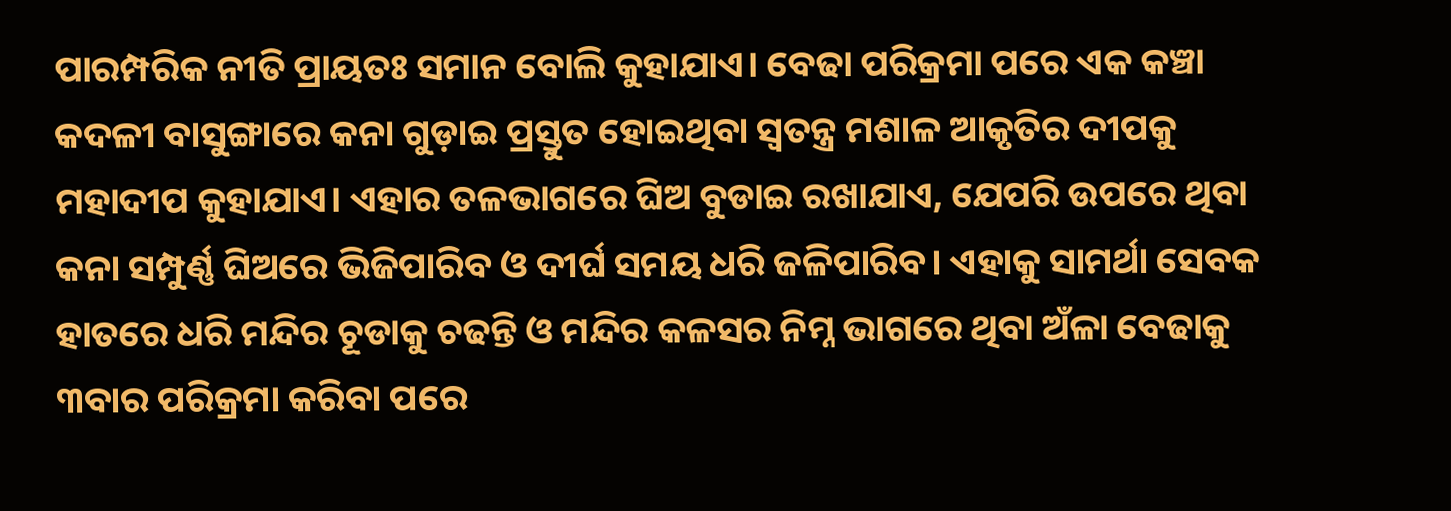ପାରମ୍ପରିକ ନୀତି ପ୍ରାୟତଃ ସମାନ ବୋଲି କୁହାଯାଏ। ବେଢା ପରିକ୍ରମା ପରେ ଏକ କଞ୍ଚା କଦଳୀ ବାସୁଙ୍ଗାରେ କନା ଗୁଡ଼ାଇ ପ୍ରସ୍ତୁତ ହୋଇଥିବା ସ୍ୱତନ୍ତ୍ର ମଶାଳ ଆକୃତିର ଦୀପକୁ ମହାଦୀପ କୁହାଯାଏ। ଏହାର ତଳଭାଗରେ ଘିଅ ବୁଡାଇ ରଖାଯାଏ, ଯେପରି ଉପରେ ଥିବା କନା ସମ୍ପୁର୍ଣ୍ଣ ଘିଅରେ ଭିଜିପାରିବ ଓ ଦୀର୍ଘ ସମୟ ଧରି ଜଳିପାରିବ। ଏହାକୁ ସାମର୍ଥା ସେବକ ହାତରେ ଧରି ମନ୍ଦିର ଚୂଡାକୁ ଚଢନ୍ତି ଓ ମନ୍ଦିର କଳସର ନିମ୍ନ ଭାଗରେ ଥିବା ଅଁଳା ବେଢାକୁ ୩ବାର ପରିକ୍ରମା କରିବା ପରେ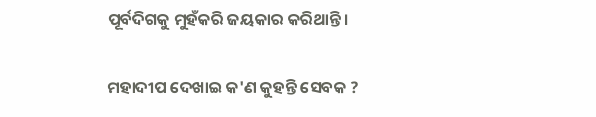ପୂର୍ବଦିଗକୁ ମୁହଁକରି ଜୟକାର କରିଥାନ୍ତି।

ମହାଦୀପ ଦେଖାଇ କ'ଣ କୁହନ୍ତି ସେବକ ?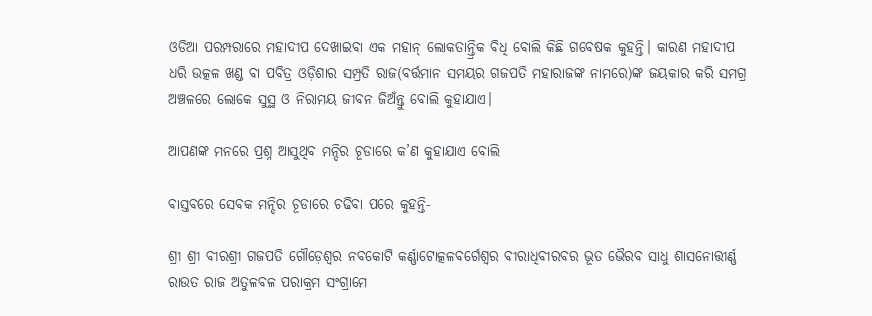ଓଡିଆ ପରମ୍ପରାରେ ମହାଦୀପ ଦେଖାଇବା ଏକ ମହାନ୍‍ ଲୋକତାନ୍ତ୍ରିକ ବିଧି ବୋଲି କିଛି ଗବେଷକ କୁହନ୍ତି। କାରଣ ମହାଦୀପ ଧରି ଉତ୍କଳ ଖଣ୍ଡ ବା ପବିତ୍ର ଓଡ଼ିଶାର ସମ୍ପ୍ରତି ରାଜ(ବର୍ତ୍ତମାନ ସମୟର ଗଜପତି ମହାରାଜଙ୍କ ନାମରେ)ଙ୍କ ଜୟକାର କରି ସମଗ୍ର ଅଞ୍ଚଳରେ ଲୋକେ ସୁସ୍ଥ ଓ ନିରାମୟ ଜୀବନ ଜିଅଁନ୍ତୁ ବୋଲି କୁହାଯାଏ।

ଆପଣଙ୍କ ମନରେ ପ୍ରଶ୍ନ ଆସୁଥିବ ମନ୍ଦିର ଚୂଡାରେ କ’ଣ କୁହାଯାଏ ବୋଲି

ବାସ୍ତବରେ ସେବକ ମନ୍ଦିର ଚୂଡାରେ ଚଢିବା ପରେ କୁହନ୍ତି-

ଶ୍ରୀ ଶ୍ରୀ ବୀରଶ୍ରୀ ଗଜପତି ଗୌଡ଼େଶ୍ୱର ନବକୋଟି କର୍ଣ୍ଣାଟୋତ୍କଳବର୍ଗେଶ୍ୱର ବୀରାଧିବୀରବର ଭୂତ ଭୈରବ ସାଧୁ ଶାସନୋତ୍ତୀର୍ଣ୍ଣ ରାଉତ ରାଜ ଅତୁଳବଳ ପରାକ୍ରମ ସଂଗ୍ରାମେ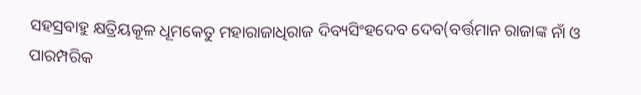ସହସ୍ରବାହୁ କ୍ଷତ୍ରିୟକୂଳ ଧୂମକେତୁ ମହାରାଜାଧିରାଜ ଦିବ୍ୟସିଂହଦେବ ଦେବ(ବର୍ତ୍ତମାନ ରାଜାଙ୍କ ନାଁ ଓ ପାରମ୍ପରିକ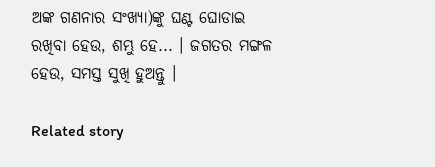ଅଙ୍କ ଗଣନାର ସଂଖ୍ୟା)ଙ୍କୁ ଘଣ୍ଟ ଘୋଡାଇ ରଖିବା ହେଉ, ଶମ୍ଭୁ ହେ... । ଜଗତର ମଙ୍ଗଳ ହେଉ, ସମସ୍ତ ସୁଖି ହୁଅନ୍ତୁ ।

Related story